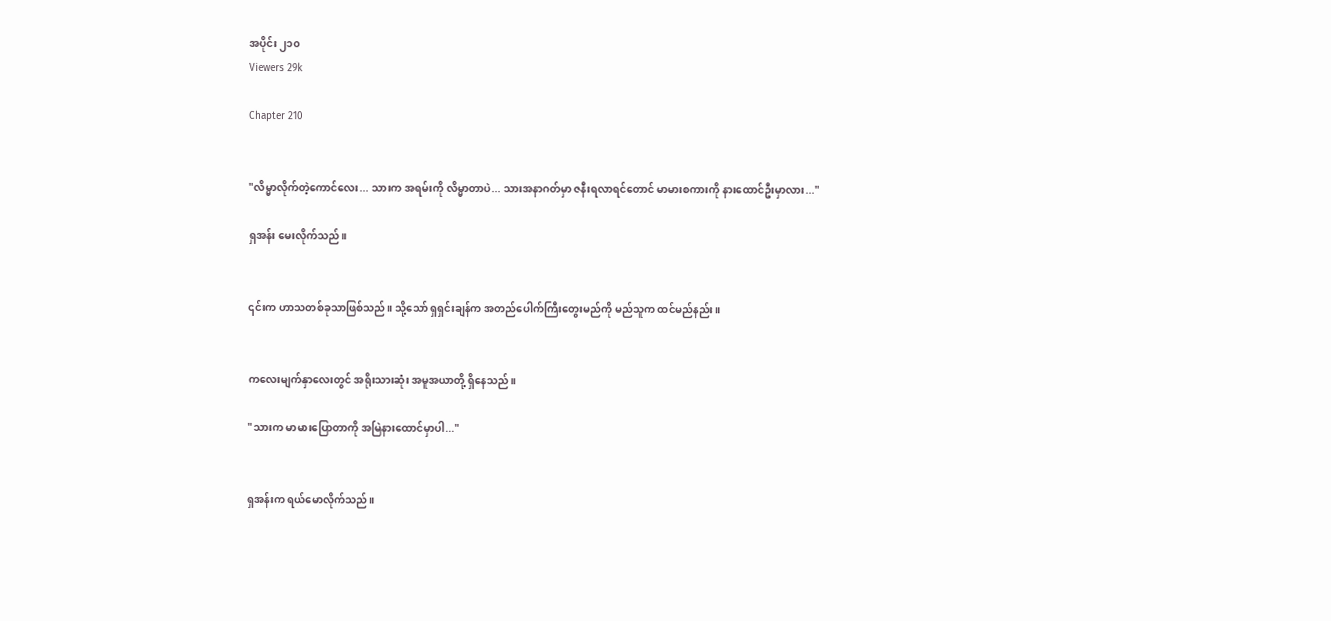အပိုင်း ၂၁၀
Viewers 29k

Chapter 210


"လိမ္မာလိုက်တဲ့ကောင်လေး... သားက အရမ်းကို လိမ္မာတာပဲ... သားအနာဂတ်မှာ ဇနီးရလာရင်တောင် မာမားစကားကို နားထောင်ဦးမှာလား..."

ရှအန်း မေးလိုက်သည်။


၎င်းက ဟာသတစ်ခုသာဖြစ်သည်။ သို့သော် ရှရှင်းချန်က အတည်ပေါက်ကြီးတွေးမည်ကို မည်သူက ထင်မည်နည်း။


ကလေးမျက်နှာလေးတွင် အရိုးသားဆုံး အမူအယာတို့ ရှိနေသည်။

"သားက မာမားပြောတာကို အမြဲနားထောင်မှာပါ..."


ရှအန်းက ရယ်မောလိုက်သည်။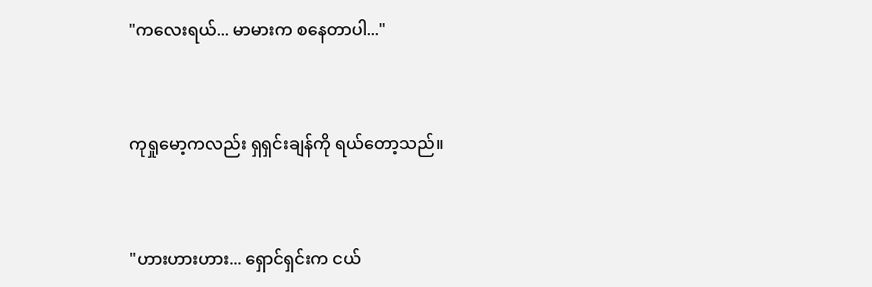"ကလေးရယ်... မာမားက စနေတာပါ..."


ကုရှုမော့ကလည်း ရှရှင်းချန်ကို ရယ်တော့သည်။


"ဟားဟားဟား... ရှောင်ရှင်းက ငယ်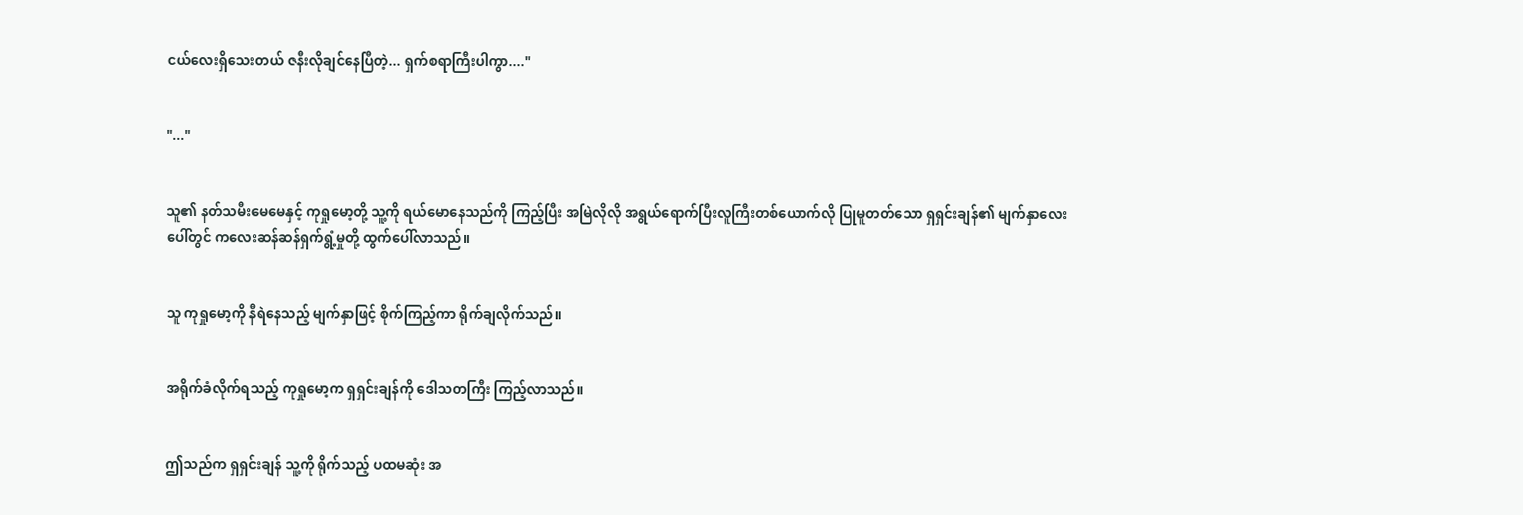ငယ်လေးရှိသေးတယ် ဇနီးလိုချင်နေပြီတဲ့... ရှက်စရာကြီးပါကွာ...."


"..."


သူ၏ နတ်သမီးမေမေနှင့် ကုရှုမော့တို့ သူ့ကို ရယ်မောနေသည်ကို ကြည့်ပြီး အမြဲလိုလို အရွယ်ရောက်ပြီးလူကြီးတစ်ယောက်လို ပြုမူတတ်သော ရှရှင်းချန်၏ မျက်နှာလေးပေါ်တွင် ကလေးဆန်ဆန်ရှက်ရွံ့မှုတို့ ထွက်ပေါ်လာသည်။


သူ ကုရှုမော့ကို နီရဲနေသည့် မျက်နှာဖြင့် စိုက်ကြည့်ကာ ရိုက်ချလိုက်သည်။


အရိုက်ခံလိုက်ရသည့် ကုရှုမော့က ရှရှင်းချန်ကို ဒေါသတကြီး ကြည့်လာသည်။


ဤသည်က ရှရှင်းချန် သူ့ကို ရိုက်သည့် ပထမဆုံး အ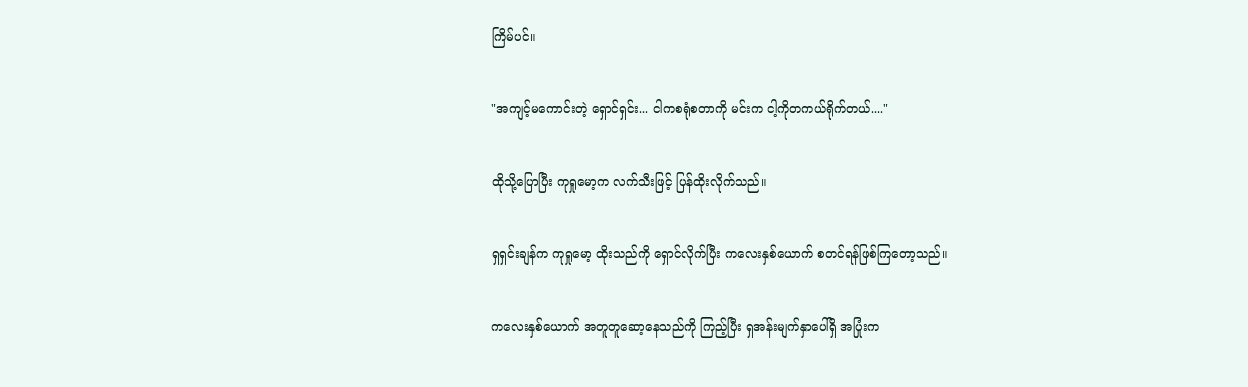ကြိမ်ပင်။


"အကျင့်မကောင်းတဲ့ ရှောင်ရှင်း... ငါကစရုံစတာကို မင်းက ငါ့ကိုတကယ်ရိုက်တယ်...."


ထိုသို့ပြောပြီး ကုရှုမော့က လက်သီးဖြင့် ပြန်ထိုးလိုက်သည်။


ရှရှင်းချန်က ကုရှုမော့ ထိုးသည်ကို ရှောင်လိုက်ပြီး ကလေးနှစ်ယောက် စတင်ရန်ဖြစ်ကြတော့သည်။


ကလေးနှစ်ယောက် အတူတူဆော့နေသည်ကို ကြည့်ပြီး ရှအန်းမျက်နှာပေါ်ရှိ အပြုံးက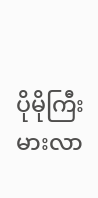ပိုမိုကြီးမားလာ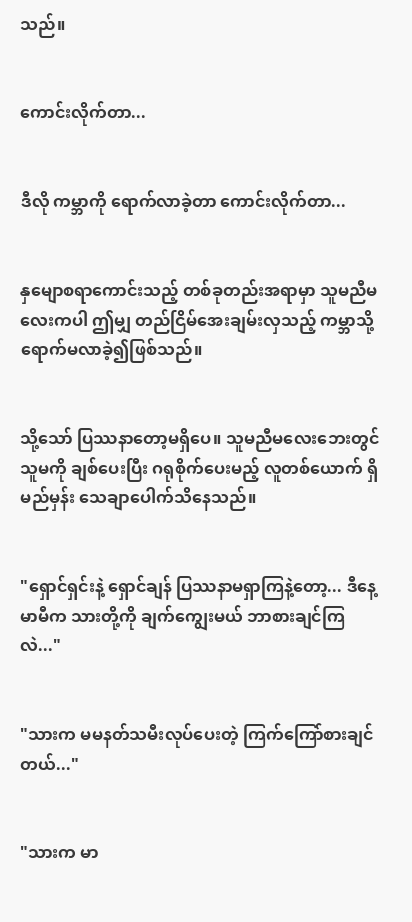သည်။


ကောင်းလိုက်တာ...


ဒီလို ကမ္ဘာကို ရောက်လာခဲ့တာ ကောင်းလိုက်တာ...


နှမျောစရာကောင်းသည့် တစ်ခုတည်းအရာမှာ သူမညီမလေးကပါ ဤမျှ တည်ငြိမ်အေးချမ်းလှသည့် ကမ္ဘာသို့ ရောက်မလာခဲ့၍ဖြစ်သည်။


သို့သော် ပြဿနာတော့မရှိပေ။ သူမညီမလေးဘေးတွင် သူမကို ချစ်ပေးပြီး ဂရုစိုက်ပေးမည့် လူတစ်ယောက် ရှိမည်မှန်း သေချာပေါက်သိနေသည်။


"ရှောင်ရှင်းနဲ့ ရှောင်ချန် ပြဿနာမရှာကြနဲ့တော့... ဒီနေ့ မာမီက သားတို့ကို ချက်ကျွေးမယ် ဘာစားချင်ကြလဲ..."


"သားက မမနတ်သမီးလုပ်ပေးတဲ့ ကြက်ကြော်စားချင်တယ်..."


"သားက မာ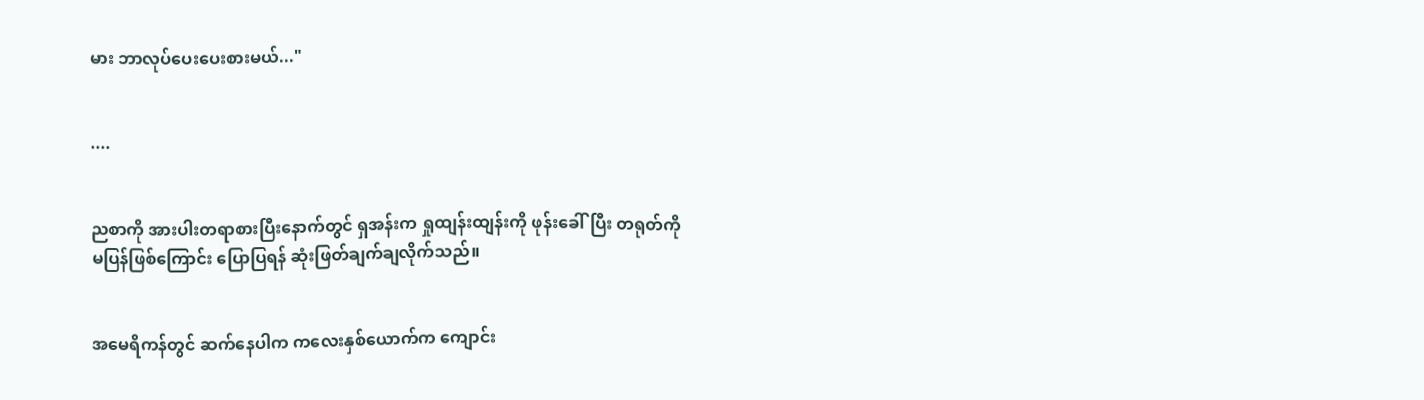မား ဘာလုပ်ပေးပေးစားမယ်..."


....


ညစာကို အားပါးတရာစားပြီးနောက်တွင် ရှအန်းက ရှုထျန်းထျန်းကို ဖုန်းခေါ်ပြီး တရုတ်ကို မပြန်ဖြစ်ကြောင်း ပြောပြရန် ဆုံးဖြတ်ချက်ချလိုက်သည်။


အမေရိကန်တွင် ဆက်နေပါက ကလေးနှစ်ယောက်က ကျောင်း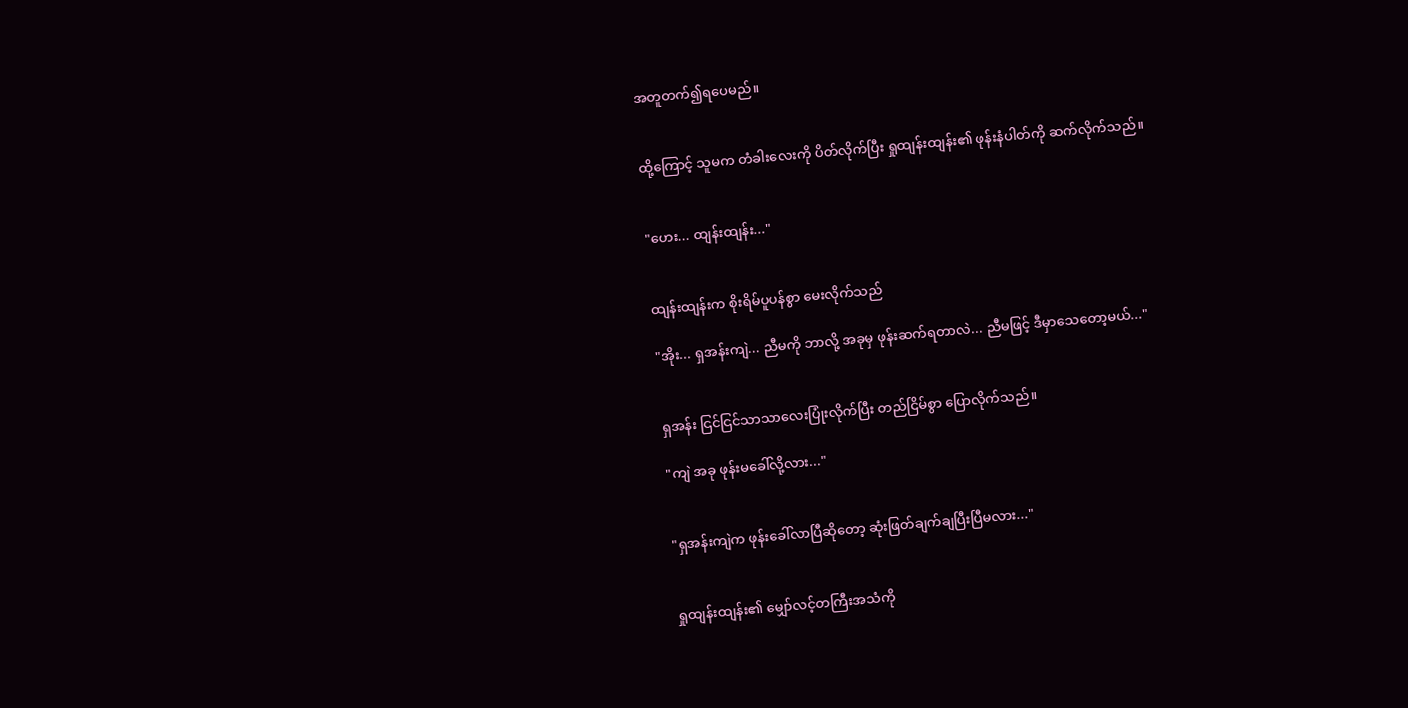အတူတက်၍ရပေမည်။


ထို့ကြောင့် သူမက တံခါးလေးကို ပိတ်လိုက်ပြီး ရှုထျန်းထျန်း၏ ဖုန်းနံပါတ်ကို ဆက်လိုက်သည်။


"ဟေး... ထျန်းထျန်း..."


ထျန်းထျန်းက စိုးရိမ်ပူပန်စွာ မေးလိုက်သည်

"အိုး... ရှအန်းကျဲ... ညီမကို ဘာလို့ အခုမှ ဖုန်းဆက်ရတာလဲ... ညီမဖြင့် ဒီမှာသေတော့မယ်..."


ရှအန်း ငြင်ငြင်သာသာလေးပြုံးလိုက်ပြီး တည်ငြိမ်စွာ ပြောလိုက်သည်။

"ကျဲ အခု ဖုန်းမခေါ်လို့လား..."


"ရှအန်းကျဲက ဖုန်းခေါ်လာပြီဆိုတော့ ဆုံးဖြတ်ချက်ချပြီးပြီမလား..."


ရှုထျန်းထျန်း၏ မျှော်လင့်တကြီးအသံကို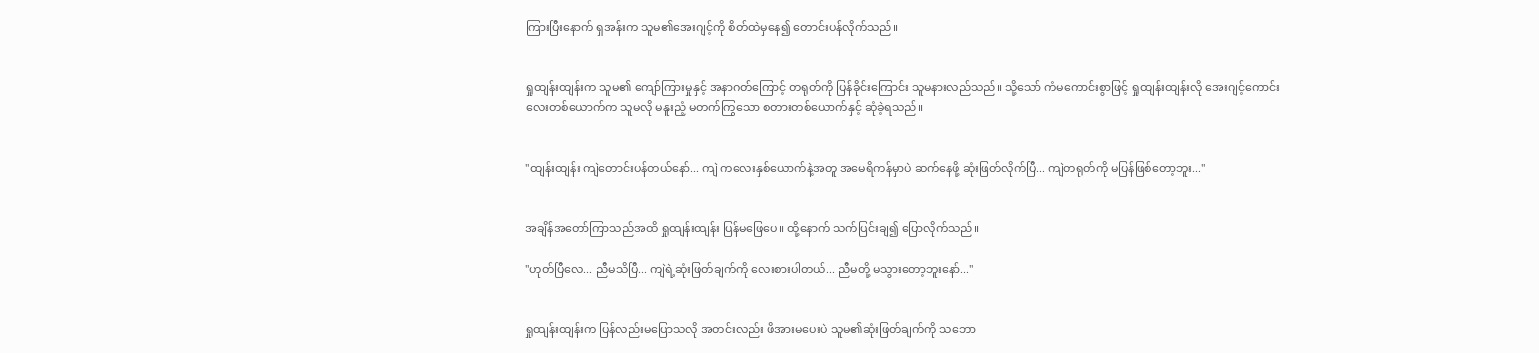ကြားပြီးနောက် ရှအန်းက သူမ၏အေးဂျင့်ကို စိတ်ထဲမှနေ၍ တောင်းပန်လိုက်သည်။


ရှုထျန်းထျန်းက သူမ၏ ကျော်ကြားမှုနှင့် အနာဂတ်ကြောင့် တရုတ်ကို ပြန်ခိုင်းကြောင်း သူမနားလည်သည်။ သို့သော် ကံမကောင်းစွာဖြင့် ရှုထျန်းထျန်းလို အေးဂျင့်ကောင်းလေးတစ်ယောက်က သူမလို မနူးညံ့ မတက်ကြွသော စတားတစ်ယောက်နှင့် ဆုံခဲ့ရသည်။


"ထျန်းထျန်း ကျဲတောင်းပန်တယ်နော်... ကျဲ ကလေးနှစ်ယောက်နဲ့အတူ အမေရိကန်မှာပဲ ဆက်နေဖို့ ဆုံးဖြတ်လိုက်ပြီ... ကျဲတရုတ်ကို မပြန်ဖြစ်တော့ဘူး..."


အချိန်အတော်ကြာသည်အထိ ရှုထျန်းထျန်း ပြန်မဖြေပေ။ ထို့နောက် သက်ပြင်းချ၍ ပြောလိုက်သည်။

"ဟုတ်ပြီလေ... ညီမသိပြီ... ကျဲရဲ့ဆုံးဖြတ်ချက်ကို လေးစားပါတယ်... ညီမတို့ မသွားတော့ဘူးနော်..."


ရှုထျန်းထျန်းက ပြန်လည်းမပြောသလို အတင်းလည်း ဖိအားမပေးပဲ သူမ၏ဆုံးဖြတ်ချက်ကို သဘော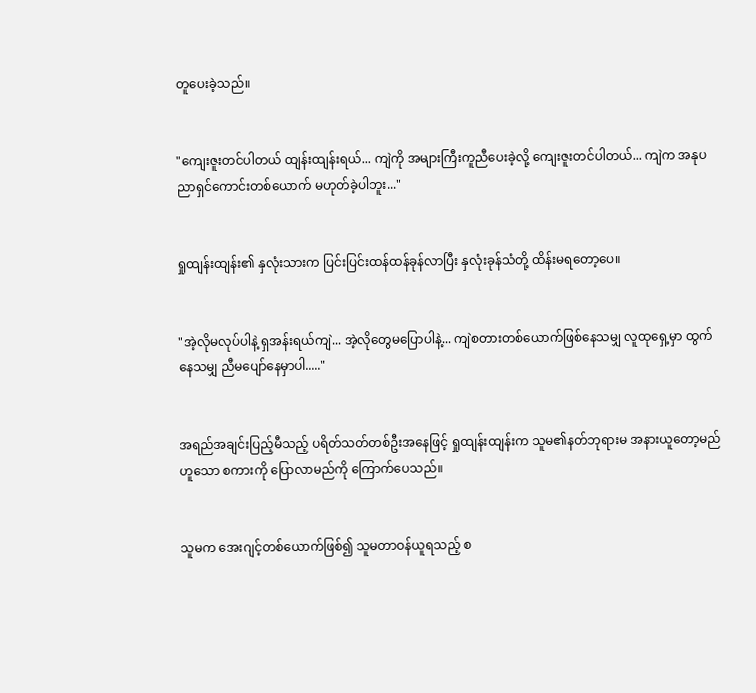တူပေးခဲ့သည်။


"ကျေးဇူးတင်ပါတယ် ထျန်းထျန်းရယ်... ကျဲကို အများကြီးကူညီပေးခဲ့လို့ ကျေးဇူးတင်ပါတယ်... ကျဲက အနုပညာရှင်ကောင်းတစ်ယောက် မဟုတ်ခဲ့ပါဘူး..."


ရှုထျန်းထျန်း၏ နှလုံးသားက ပြင်းပြင်းထန်ထန်ခုန်လာပြီး နှလုံးခုန်သံတို့ ထိန်းမရတော့ပေ။


"အဲ့လိုမလုပ်ပါနဲ့ ရှအန်းရယ်ကျဲ... အဲ့လိုတွေမပြောပါနဲ့... ကျဲစတားတစ်ယောက်ဖြစ်နေသမျှ လူထုရှေ့မှာ ထွက်နေသမျှ ညီမပျော်နေမှာပါ....."


အရည်အချင်းပြည့်မီသည့် ပရိတ်သတ်တစ်ဦးအနေဖြင့် ရှုထျန်းထျန်းက သူမ၏နတ်ဘုရားမ အနားယူတော့မည်ဟူသော စကားကို ပြောလာမည်ကို ကြောက်ပေသည်။


သူမက အေးဂျင့်တစ်ယောက်ဖြစ်၍ သူမတာဝန်ယူရသည့် စ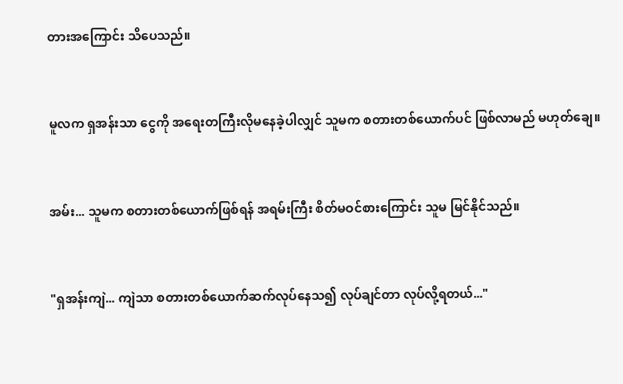တားအကြောင်း သိပေသည်။


မူလက ရှအန်းသာ ငွေကို အရေးတကြီးလိုမနေခဲ့ပါလျှင် သူမက စတားတစ်ယောက်ပင် ဖြစ်လာမည် မဟုတ်ချေ။


အမ်း... သူမက စတားတစ်ယောက်ဖြစ်ရန် အရမ်းကြီး စိတ်မဝင်စားကြောင်း သူမ မြင်နိုင်သည်။


"ရှအန်းကျဲ... ကျဲသာ စတားတစ်ယောက်ဆက်လုပ်နေသ၍ လုပ်ချင်တာ လုပ်လို့ရတယ်..."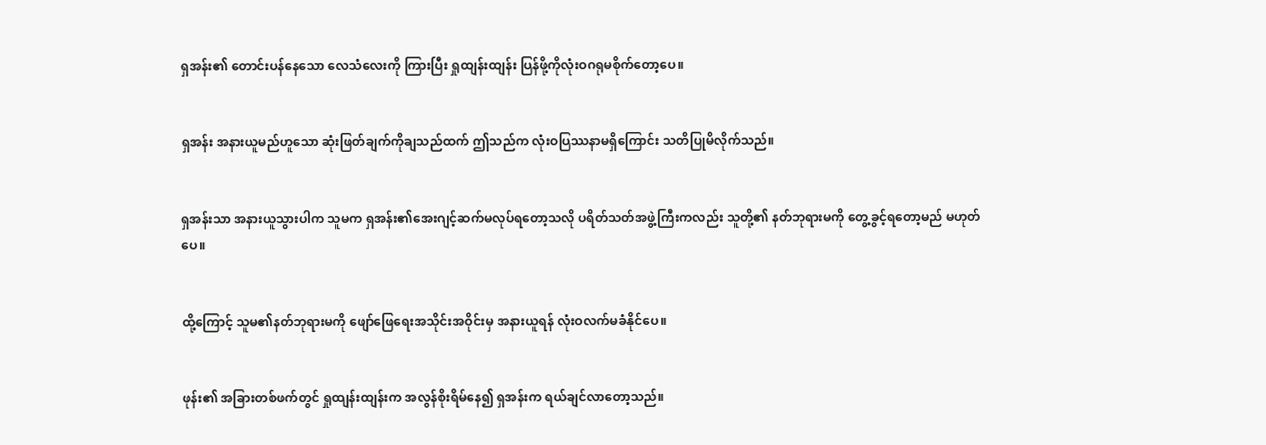ရှအန်း၏ တောင်းပန်နေသော လေသံလေးကို ကြားပြီး ရှုထျန်းထျန်း ပြန်ဖို့ကိုလုံးဝဂရုမစိုက်တော့ပေ။


ရှအန်း အနားယူမည်ဟူသော ဆုံးဖြတ်ချက်ကိုချသည်ထက် ဤသည်က လုံးဝပြဿနာမရှိကြောင်း သတိပြုမိလိုက်သည်။


ရှအန်းသာ အနားယူသွားပါက သူမက ရှအန်း၏အေးဂျင့်ဆက်မလုပ်ရတော့သလို ပရိတ်သတ်အဖွဲ့ကြီးကလည်း သူတို့၏ နတ်ဘုရားမကို တွေ့ခွင့်ရတော့မည် မဟုတ်ပေ။


ထို့ကြောင့် သူမ၏နတ်ဘုရားမကို ဖျော်ဖြေရေးအသိုင်းအဝိုင်းမှ အနားယူရန် လုံးဝလက်မခံနိုင်ပေ။


ဖုန်း၏ အခြားတစ်ဖက်တွင် ရှုထျန်းထျန်းက အလွန်စိုးရိမ်နေ၍ ရှအန်းက ရယ်ချင်လာတော့သည်။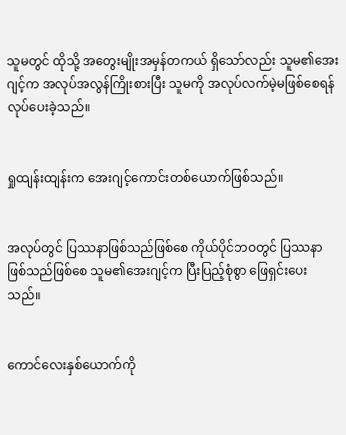သူမတွင် ထိုသို့ အတွေးမျိုးအမှန်တကယ် ရှိသော်လည်း သူမ၏အေးဂျင့်က အလုပ်အလွန်ကြိုးစားပြီး သူမကို အလုပ်လက်မဲ့မဖြစ်စေရန် လုပ်ပေးခဲ့သည်။


ရှုထျန်းထျန်းက အေးဂျင့်ကောင်းတစ်ယောက်ဖြစ်သည်။


အလုပ်တွင် ပြဿနာဖြစ်သည်ဖြစ်စေ ကိုယ်ပိုင်ဘဝတွင် ပြဿနာဖြစ်သည်ဖြစ်စေ သူမ၏အေးဂျင့်က ပြီးပြည့်စုံစွာ ဖြေရှင်းပေးသည်။


ကောင်လေးနှစ်ယောက်ကို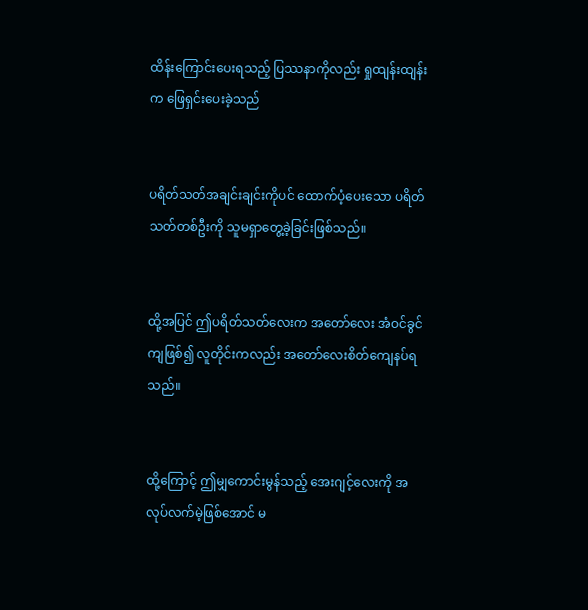ထိန်းကြောင်းပေးရသည့် ပြဿနာကိုလည်း ရှုထျန်းထျန်းက ဖြေရှင်းပေးခဲ့သည်


ပရိတ်သတ်အချင်းချင်းကိုပင် ထောက်ပံ့ပေးသော ပရိတ်သတ်တစ်ဦးကို သူမရှာတွေ့ခဲ့ခြင်းဖြစ်သည်။


ထို့အပြင် ဤပရိတ်သတ်လေးက အတော်လေး အံဝင်ခွင်ကျဖြစ်၍ လူတိုင်းကလည်း အတော်လေးစိတ်ကျေနပ်ရသည်။


ထို့ကြောင့် ဤမျှကောင်းမွန်သည့် အေးဂျင့်လေးကို အလုပ်လက်မဲ့ဖြစ်အောင် မ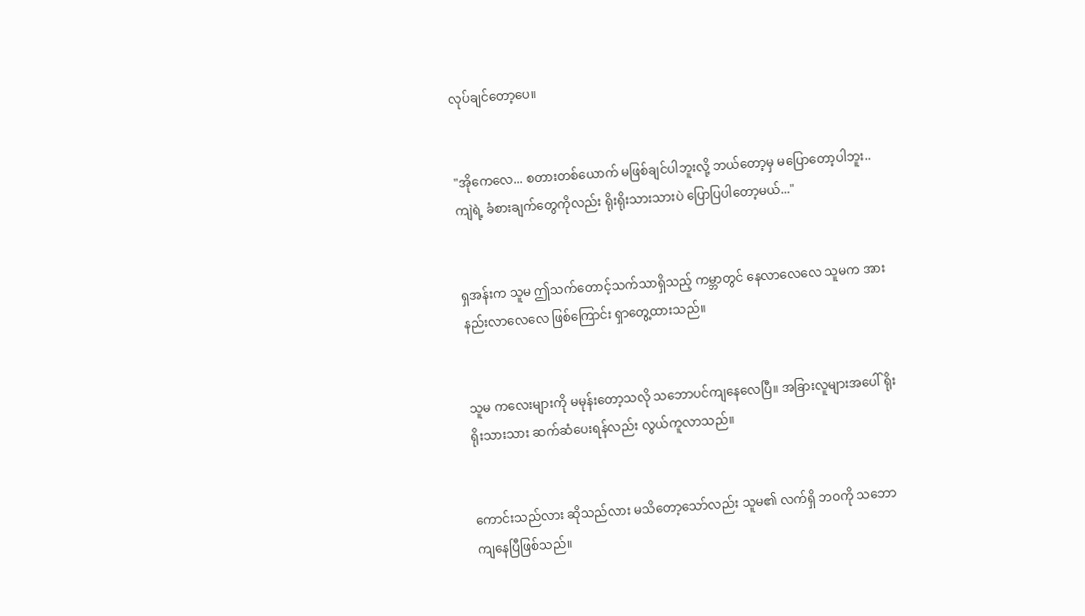လုပ်ချင်တော့ပေ။


"အိုကေလေ... စတားတစ်ယောက် မဖြစ်ချင်ပါဘူးလို့ ဘယ်တော့မှ မပြောတော့ပါဘူး.. ကျဲရဲ့ ခံစားချက်တွေကိုလည်း ရိုးရိုးသားသားပဲ ပြောပြပါတော့မယ်..."


ရှအန်းက သူမ ဤသက်တောင့်သက်သာရှိသည့် ကမ္ဘာတွင် နေလာလေလေ သူမက အားနည်းလာလေလေ ဖြစ်ကြောင်း ရှာတွေ့ထားသည်။


သူမ ကလေးများကို မမုန်းတော့သလို သဘောပင်ကျနေလေပြီ။ အခြားလူများအပေါ် ရိုးရိုးသားသား ဆက်ဆံပေးရန်လည်း လွယ်ကူလာသည်။


ကောင်းသည်လား ဆိုသည်လား မသိတော့သော်လည်း သူမ၏ လက်ရှိ ဘဝကို သဘောကျနေပြီဖြစ်သည်။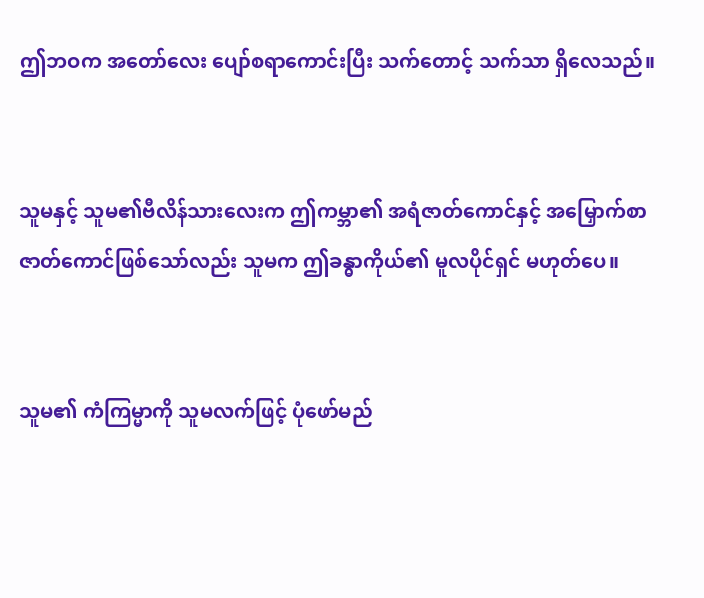ဤဘဝက အတော်လေး ပျော်စရာကောင်းပြီး သက်တောင့် သက်သာ ရှိလေသည်။


သူမနှင့် သူမ၏ဗီလိန်သားလေးက ဤကမ္ဘာ၏ အရံဇာတ်ကောင်နှင့် အမြှောက်စာ ဇာတ်ကောင်ဖြစ်သော်လည်း သူမက ဤခန္ဓာကိုယ်၏ မူလပိုင်ရှင် မဟုတ်ပေ။


သူမ၏ ကံကြမ္မာကို သူမလက်ဖြင့် ပုံဖော်မည်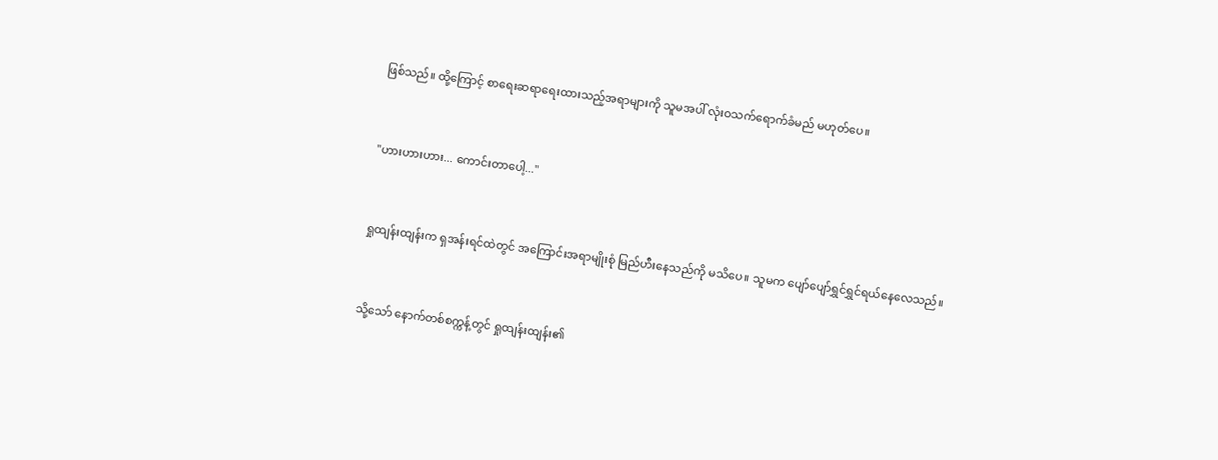ဖြစ်သည်။ ထို့ကြောင့် စာရေးဆရာရေးထားသည့်အရာများကို သူမအပါ် လုံးဝသက်ရောက်ခံမည် မဟုတ်ပေ။


"ဟားဟားဟား... ကောင်းတာပေါ့..."


ရှုထျန်းထျန်းက ရှအန်းရင်ထဲတွင် အကြောင်းအရာမျိုးစုံ မြည်ဟီးနေသည်ကို မသိပေ။ သူမက ပျော်ပျော်ရွှင်ရွှင်ရယ်နေလေသည်။


သို့သော် နောက်တစ်စက္ကန့်တွင် ရှုထျန်းထျန်း၏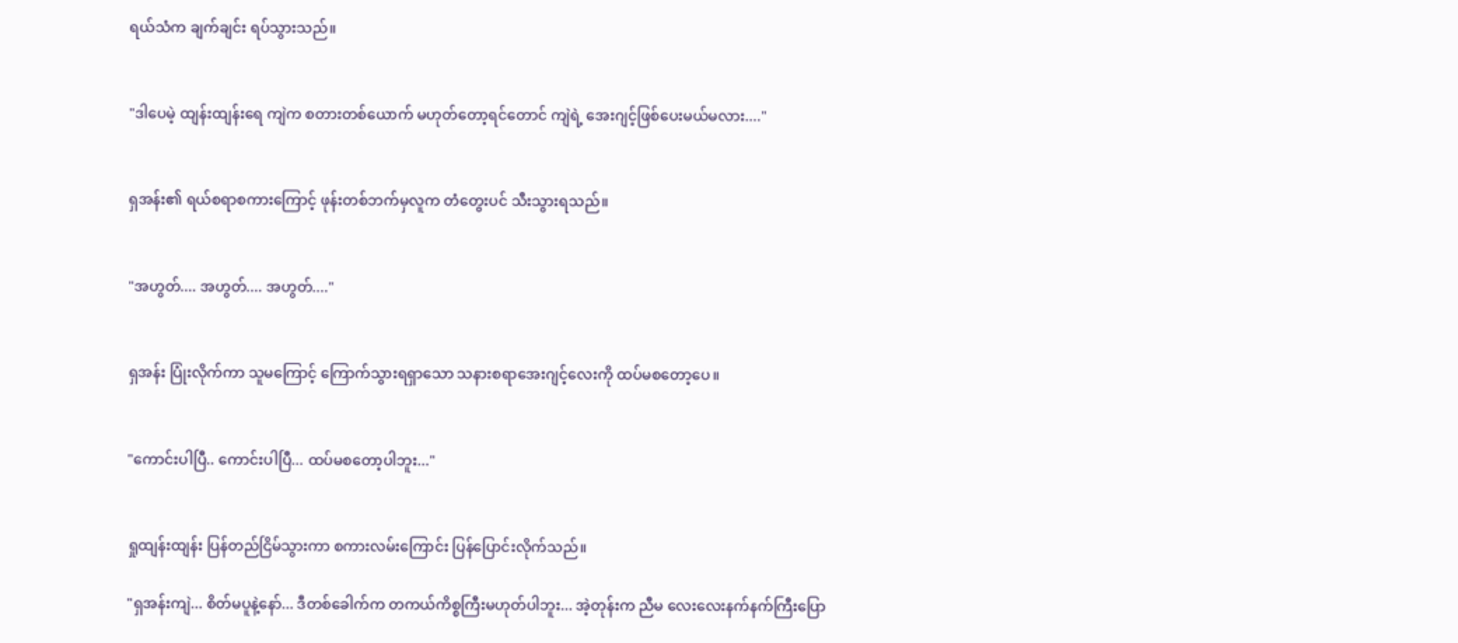ရယ်သံက ချက်ချင်း ရပ်သွားသည်။


"ဒါပေမဲ့ ထျန်းထျန်းရေ ကျဲက စတားတစ်ယောက် မဟုတ်တော့ရင်တောင် ကျဲရဲ့ အေးဂျင့်ဖြစ်ပေးမယ်မလား...."


ရှအန်း၏ ရယ်စရာစကားကြောင့် ဖုန်းတစ်ဘက်မှလူက တံတွေးပင် သီးသွားရသည်။


"အဟွတ်.... အဟွတ်.... အဟွတ်...."


ရှအန်း ပြုံးလိုက်ကာ သူမကြောင့် ကြောက်သွားရရှာသော သနားစရာအေးဂျင့်လေးကို ထပ်မစတော့ပေ။


"ကောင်းပါပြီ.. ကောင်းပါပြီ... ထပ်မစတော့ပါဘူး..."


ရှုထျန်းထျန်း ပြန်တည်ငြိမ်သွားကာ စကားလမ်းကြောင်း ပြန်ပြောင်းလိုက်သည်။

"ရှအန်းကျဲ... စိတ်မပူနဲ့နော်... ဒီတစ်ခေါက်က တကယ်ကိစ္စကြီးမဟုတ်ပါဘူး... အဲ့တုန်းက ညီမ လေးလေးနက်နက်ကြီးပြော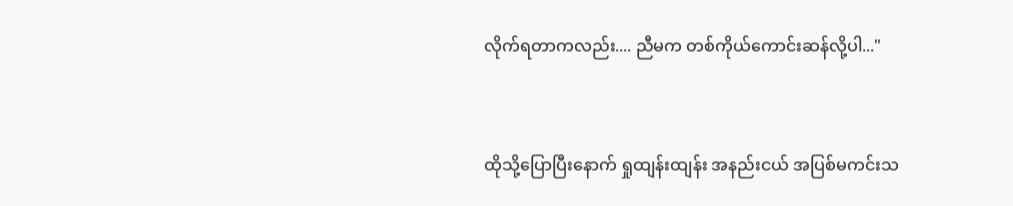လိုက်ရတာကလည်း.... ညီမက တစ်ကိုယ်ကောင်းဆန်လို့ပါ..."


ထိုသို့ပြောပြီးနောက် ရှုထျန်းထျန်း အနည်းငယ် အပြစ်မကင်းသ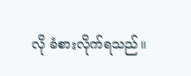လို ခံစားလိုက်ရသည်။